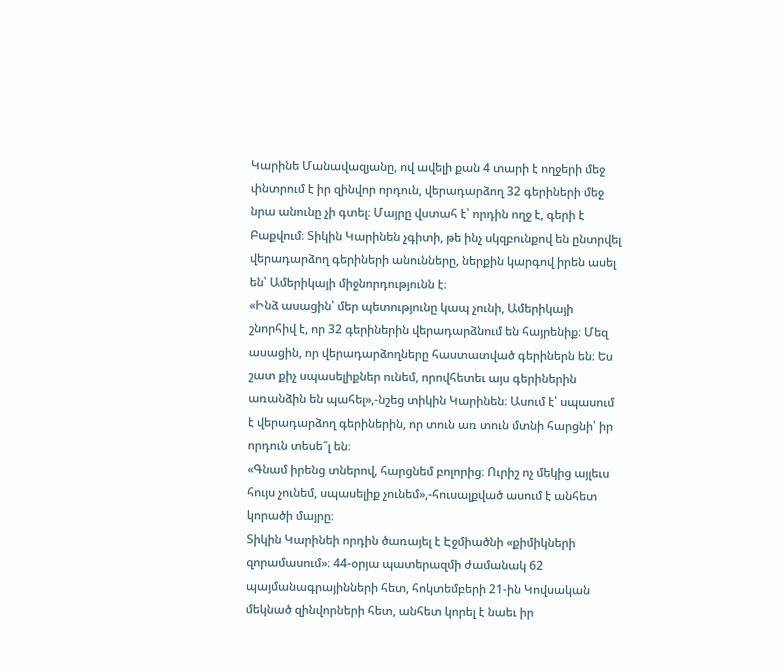Կարինե Մանավազյանը, ով ավելի քան 4 տարի է ողջերի մեջ փնտրում է իր զինվոր որդուն, վերադարձող 32 գերիների մեջ նրա անունը չի գտել։ Մայրը վստահ է՝ որդին ողջ է, գերի է Բաքվում։ Տիկին Կարինեն չգիտի, թե ինչ սկզբունքով են ընտրվել վերադարձող գերիների անունները, ներքին կարգով իրեն ասել են՝ Ամերիկայի միջնորդությունն է։
«Ինձ ասացին՝ մեր պետությունը կապ չունի, Ամերիկայի շնորհիվ է, որ 32 գերիներին վերադարձնում են հայրենիք։ Մեզ ասացին, որ վերադարձողները հաստատված գերիներն են։ Ես շատ քիչ սպասելիքներ ունեմ, որովհետեւ այս գերիներին առանձին են պահել»,-նշեց տիկին Կարինեն։ Ասում է՝ սպասում է վերադարձող գերիներին, որ տուն առ տուն մտնի հարցնի՝ իր որդուն տեսե՞լ են։
«Գնամ իրենց տներով, հարցնեմ բոլորից։ Ուրիշ ոչ մեկից այլեւս հույս չունեմ, սպասելիք չունեմ»,-հուսալքված ասում է անհետ կորածի մայրը։
Տիկին Կարինեի որդին ծառայել է Էջմիածնի «քիմիկների զորամասում»։ 44-օրյա պատերազմի ժամանակ 62 պայմանագրայինների հետ, հոկտեմբերի 21-ին Կովսական մեկնած զինվորների հետ, անհետ կորել է նաեւ իր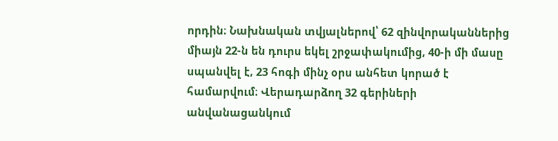որդին։ Նախնական տվյալներով՝ 62 զինվորականներից միայն 22-ն են դուրս եկել շրջափակումից, 40-ի մի մասը սպանվել է, 23 հոգի մինչ օրս անհետ կորած է համարվում։ Վերադարձող 32 գերիների անվանացանկում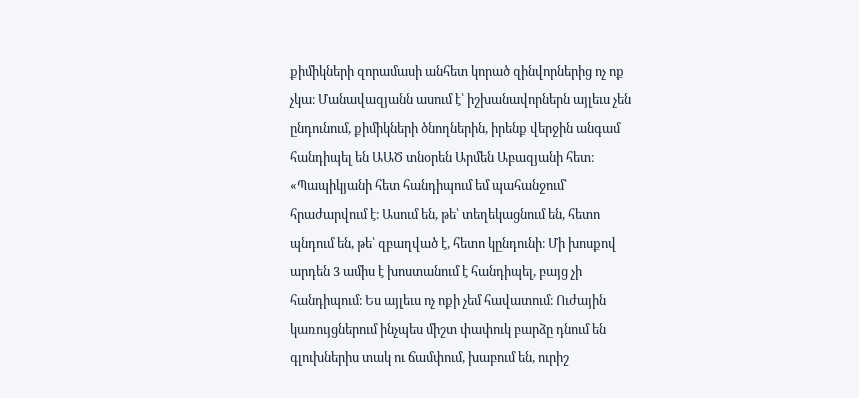քիմիկների զորամասի անհետ կորած զինվորներից ոչ ոք չկա։ Մանավազյանն ասում է՝ իշխանավորներն այլեւս չեն ընդունում, քիմիկների ծնողներին, իրենք վերջին անգամ հանդիպել են ԱԱԾ տնօրեն Արմեն Աբազյանի հետ։
«Պապիկյանի հետ հանդիպում եմ պահանջում՝ հրաժարվում է։ Ասում են, թե՝ տեղեկացնում են, հետո պնդում են, թե՝ զբաղված է, հետո կընդունի։ Մի խոսքով արդեն 3 ամիս է խոստանում է հանդիպել, բայց չի հանդիպում։ Ես այլեւս ոչ ոքի չեմ հավատում։ Ուժային կառույցներում ինչպես միշտ փափուկ բարձը դնում են գլուխներիս տակ ու ճամփում, խաբում են, ուրիշ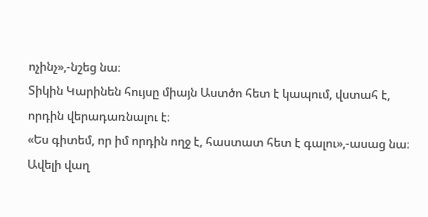ոչինչ»,-նշեց նա։
Տիկին Կարինեն հույսը միայն Աստծո հետ է կապում, վստահ է, որդին վերադառնալու է։
«Ես գիտեմ, որ իմ որդին ողջ է, հաստատ հետ է գալու»,-ասաց նա։
Ավելի վաղ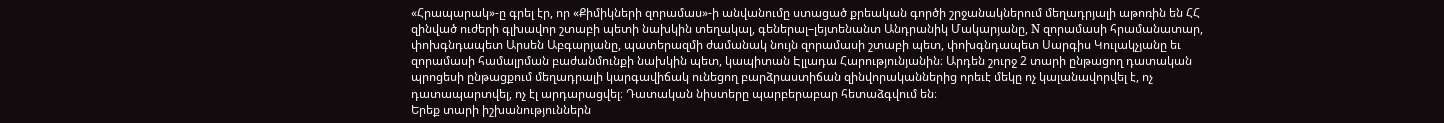«Հրապարակ»-ը գրել էր, որ «Քիմիկների զորամաս»-ի անվանումը ստացած քրեական գործի շրջանակներում մեղադրյալի աթոռին են ՀՀ զինված ուժերի գլխավոր շտաբի պետի նախկին տեղակալ, գեներալ–լեյտենանտ Անդրանիկ Մակարյանը, N զորամասի հրամանատար, փոխգնդապետ Արսեն Աբգարյանը, պատերազմի ժամանակ նույն զորամասի շտաբի պետ, փոխգնդապետ Սարգիս Կուլակչյանը եւ զորամասի համալրման բաժանմունքի նախկին պետ, կապիտան Էլլադա Հարությունյանին։ Արդեն շուրջ 2 տարի ընթացող դատական պրոցեսի ընթացքում մեղադրալի կարգավիճակ ունեցող բարձրաստիճան զինվորականներից որեւէ մեկը ոչ կալանավորվել է, ոչ դատապարտվել, ոչ էլ արդարացվել։ Դատական նիստերը պարբերաբար հետաձգվում են։
Երեք տարի իշխանություններն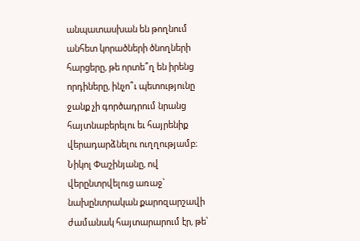անպատասխան են թողնում անհետ կորածների ծնողների հարցերը, թե որտե՞ղ են իրենց որդիները, ինչո՞ւ պետությունը ջանք չի գործադրում նրանց հայտնաբերելու եւ հայրենիք վերադարձնելու ուղղությամբ։ Նիկոլ Փաշինյանը, ով վերընտրվելուց առաջ՝ նախընտրական քարոզարշավի ժամանակ հայտարարում էր, թե՝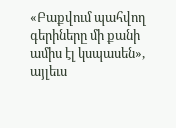«Բաքվում պահվող գերիները մի քանի ամիս էլ կսպասեն», այլեւս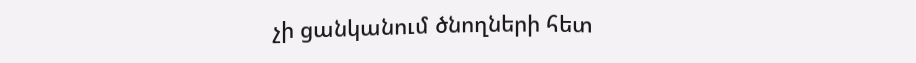չի ցանկանում ծնողների հետ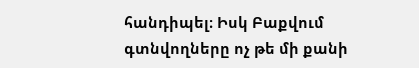հանդիպել։ Իսկ Բաքվում գտնվողները ոչ թե մի քանի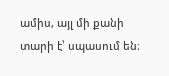ամիս, այլ մի քանի տարի է՝ սպասում են։